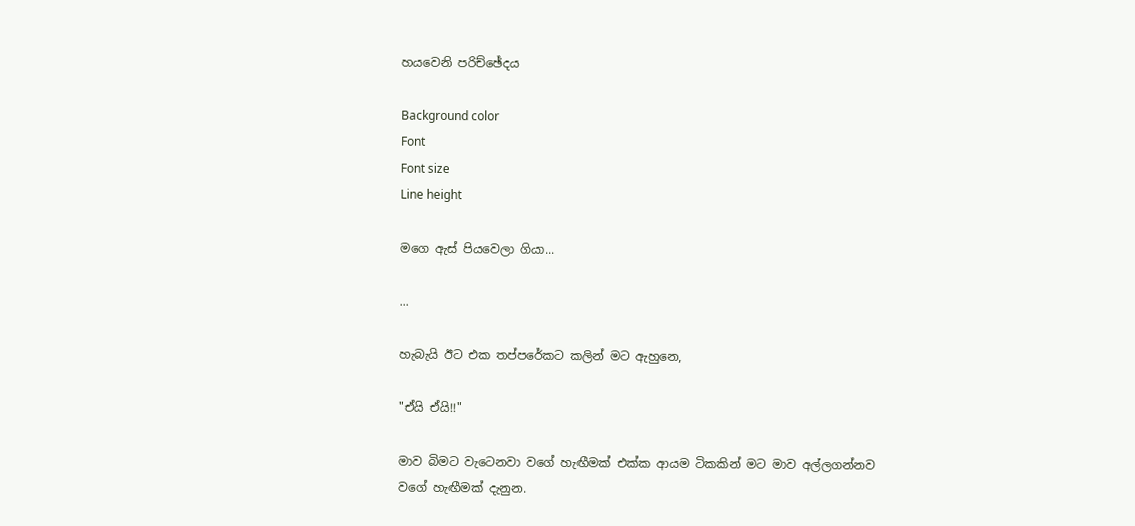හයවෙනි පරිච්ඡේදය

Background color
Font
Font size
Line height

මගෙ ඇස් පියවෙලා ගියා...

...

හැබැයි ඊට එක තප්පරේකට කලින් මට ඇහුනෙ,

"ඒයි ඒයි!!"

මාව බිමට වැටෙනවා වගේ හැඟීමක් එක්ක ආයම ටිකකින් මට මාව අල්ලගන්නව වගේ හැඟීමක් දැනුන.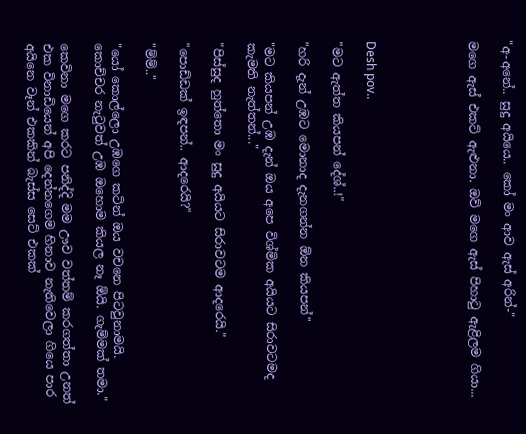"අ-අනේ.. සුදු අයියෙ.. කෝ මං ආව ඇස් අරින්-"

මගෙ ඇස් එකට් ඇළුනා. ඔව් මගෙ ඇස් පිහාටු ඇළිලම ගියා...





Desh pov..

"මට ඇත්ත කියපන් දේශ්..!"

"හරි දැන් උඹට මොනාද දැනගන්න ඕන කියපන්"

"මට කියපන් උඹ දැන් ඔය අපෙ විශ්මික අයියට සිරාවටමද කැමති නැත්තන්..."

"පිස්සුද හුත්තො මං සුදු අයියට සිරාවටම ආදරෙයි."

"පොඩ්ඩක් ඉඳපන්.. ආදරෙයි?"

"ම්ම්.."

"යෝ කොල්ලො උඹගෙ කටින් ඔය වචනෙ පිටවුනාමයි. කොච්චර නැටුවත් උඹ ඔහොම කියල නෑ ඕයි. ගැම්මක් තමා."

කෙවිනා මගෙ කරට පනිද්දි මම ඌව වත්තම් කරගත්තා උනත් එක විනාඩියෙන් අපි දෙන්නගෙම හිනාව නැතිවෙලා ගියෙ පාර අයිනෙ වෑන් එකකින් බැස්ස සෙට් එකක්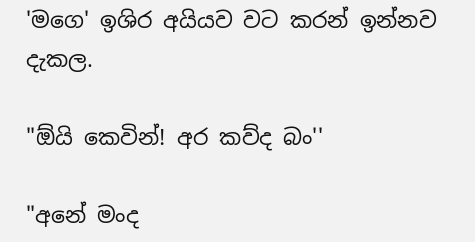'මගෙ' ඉශිර අයියව වට කරන් ඉන්නව දැකල.

"ඕයි කෙවින්! අර කව්ද බං''

"අනේ මංද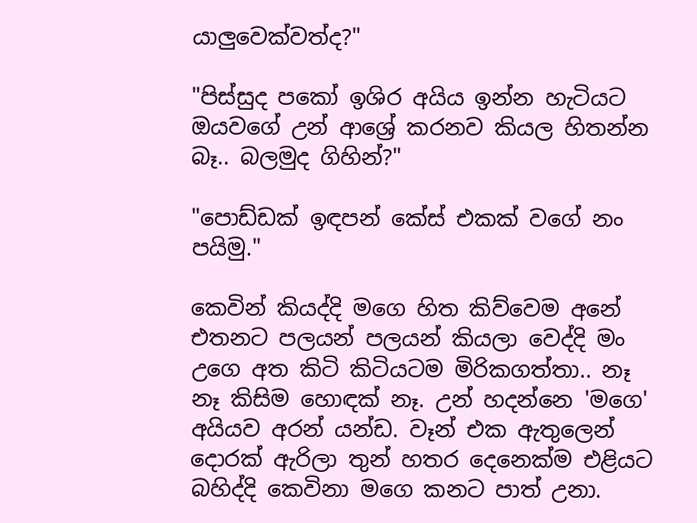යාලුවෙක්වත්ද?"

"පිස්සුද පකෝ ඉශිර අයිය ඉන්න හැටියට ඔයවගේ උන් ආශ්‍රේ කරනව කියල හිතන්න බෑ.. බලමුද ගිහින්?"

"පොඩ්ඩක් ඉඳපන් කේස් එකක් වගේ නං පයිමු."

කෙවින් කියද්දි මගෙ හිත කිව්වෙම අනේ එතනට පලයන් පලයන් කියලා වෙද්දි මං උගෙ අත කිටි කිටියටම මිරිකගත්තා.. නෑ නෑ කිසිම හොඳක් නෑ. උන් හදන්නෙ 'මගෙ' අයියව අරන් යන්ඩ. වෑන් එක ඇතුලෙන් දොරක් ඇරිලා තුන් හතර දෙනෙක්ම එළියට බහිද්දි කෙවිනා මගෙ කනට පාත් උනා.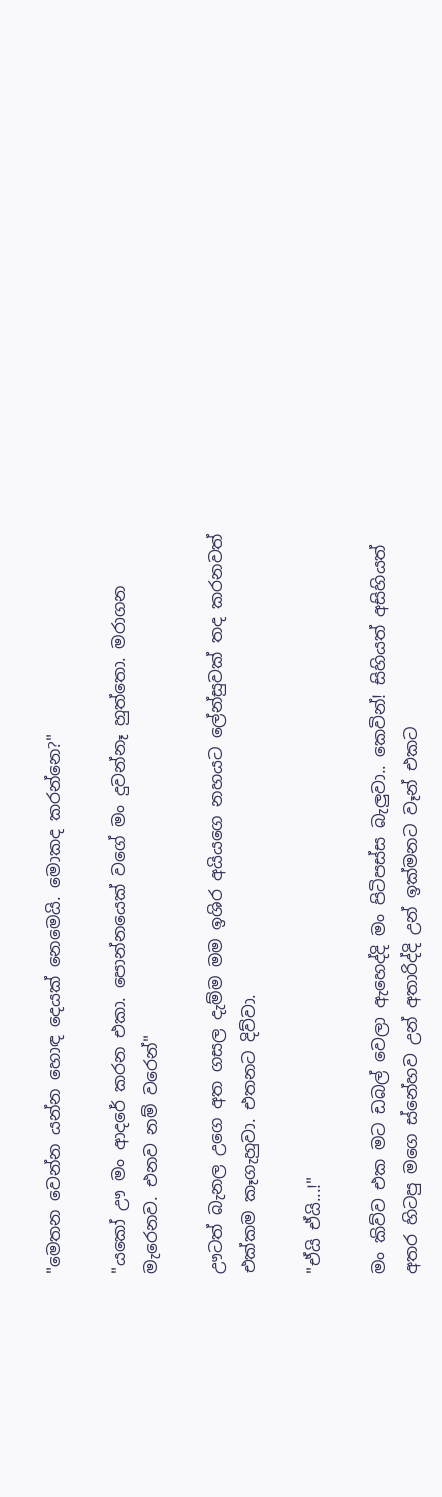"මෙතන වෙන්න යන්න හොඳ දෙයක් නෙමෙයි. මොකද කරන්නෙ?"

"යකෝ ඌ මං ආදරේ කරන එකා. පොන්නයෙක් වගේ මං දුවන්නෑ හුත්තො. මරාගන මැරෙනව. එනව නම් වරෙන්"

ඌටත් බැනල උගෙ අත ගසල දැම්ම මම ඉශිර අයියගෙ නහයට ලේන්සුවක් තද කරනවත් එක්කම කෑගැහුවා. එතනට දිව්වා.

"ඒයි ඒයි...!"

මං කිව්ව එක මට ඩබල් වෙලා ඇහෙද්දි මං පිටිපස්ස බැලුවා.. කෙවින්! සිහියත් අසිහියත් අතර හිටපු මගෙ ස්නේහව උන් අතාරිද්දි උන් ඉක්මනට වෑන් එකට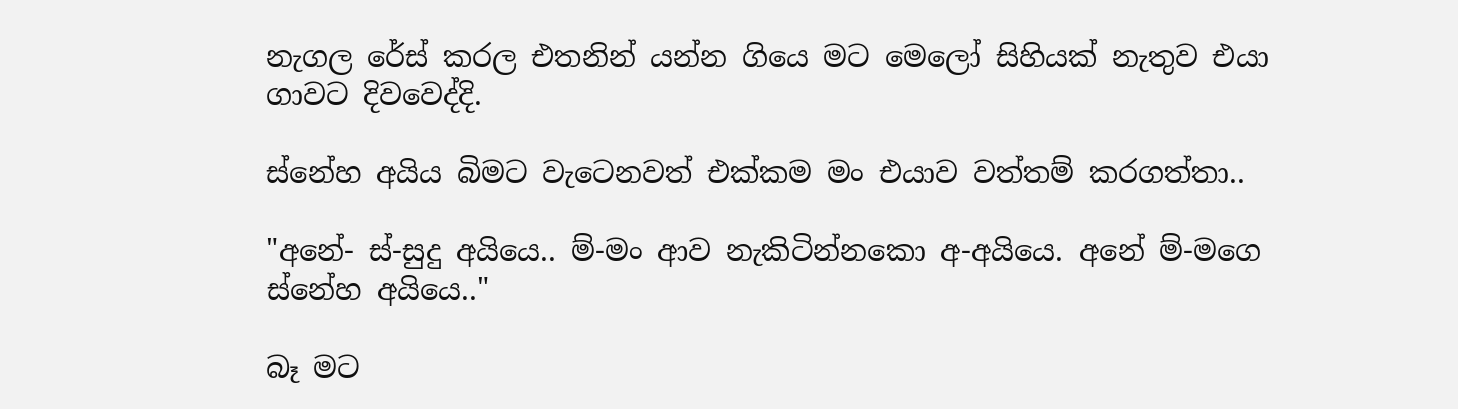නැගල රේස් කරල එතනින් යන්න ගියෙ මට මෙලෝ සිහියක් නැතුව එයා ගාවට දිවවෙද්දි.

ස්නේහ අයිය බිමට වැටෙනවත් එක්කම මං එයාව වත්තම් කරගත්තා..

"අනේ- ස්-සුදු අයියෙ.. ම්-මං ආව නැකිටින්නකො අ-අයියෙ. අනේ ම්-මගෙ ස්නේහ අයියෙ.."

බෑ මට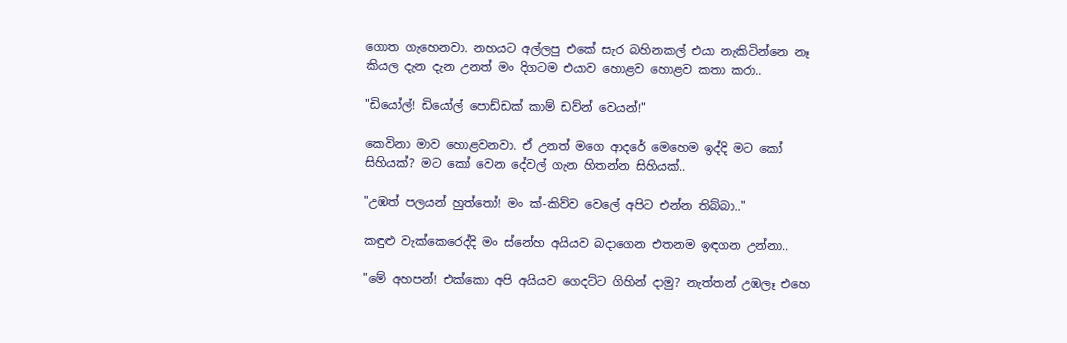ගොත ගැහෙනවා. නහයට අල්ලපු එකේ සැර බහිනකල් එයා නැකිටින්නෙ නෑ කියල දැන දැන උනත් මං දිගටම එයාව හොළව හොළව කතා කරා..

"ඩියෝල්! ඩියෝල් පොඩ්ඩක් කාම් ඩව්න් වෙයන්!"

කෙවිනා මාව හොළවනවා. ඒ උනත් මගෙ ආදරේ මෙහෙම ඉද්දි මට කෝ සිහියක්? මට කෝ වෙන දේවල් ගැන හිතන්න සිහියක්..

"උඹත් පලයන් හුත්තෝ! මං ක්-කිව්ව වෙලේ අපිට එන්න තිබ්බා.."

කඳුළු වැක්කෙරෙද්දි මං ස්නේහ අයියව බදාගෙන එතනම ඉඳගන උන්නා..

"මේ අහපන්! එක්කො අපි අයියව ගෙදට්ට ගිහින් දාමු? නැත්තන් උඹලෑ එහෙ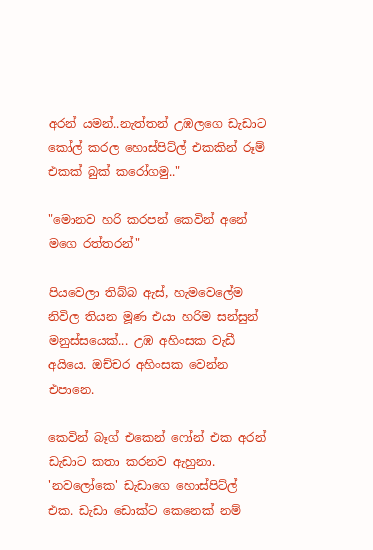අරන් යමන්..නැත්තන් උඹලගෙ ඩැඩාට කෝල් කරල හොස්පිට්ල් එකකින් රූම් එකක් බුක් කරෝගමු.."

"මොනව හරි කරපන් කෙවින් අනේ මගෙ රත්තරන්"

පියවෙලා තිබ්බ ඇස්, හැමවෙලේම නිවිල තියන මූණ එයා හරිම සන්සුන් මනුස්සයෙක්... උඹ අහිංසක වැඩී අයියෙ. ඔච්චර අහිංසක වෙන්න එපානෙ.

කෙවින් බෑග් එකෙන් ෆෝන් එක අරන් ඩැඩාට කතා කරනව ඇහුනා. 'නවලෝකෙ' ඩැඩාගෙ හොස්පිට්ල් එක. ඩැඩා ඩොක්ට කෙනෙක් නම්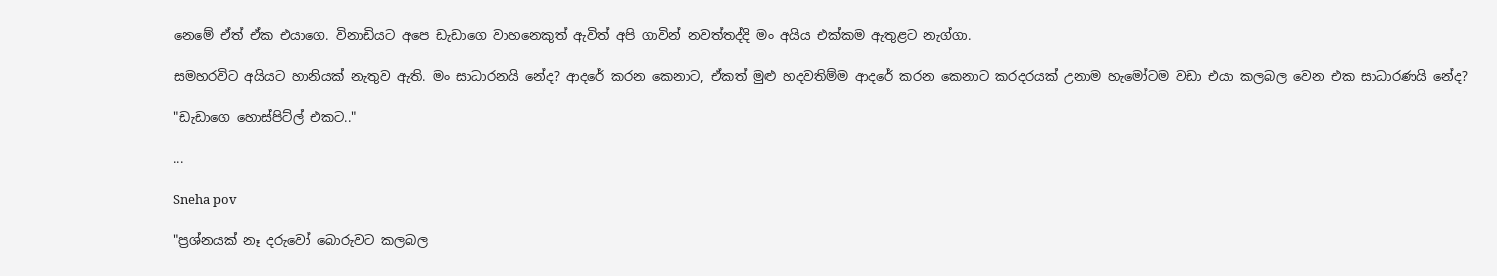නෙමේ ඒත් ඒක එයාගෙ. විනාඩියට අපෙ ඩැඩාගෙ වාහනෙකුත් ඇවිත් අපි ගාවින් නවත්තද්දි මං අයිය එක්කම ඇතුළට නැග්ගා.

සමහරවිට අයියට හානියක් නැතුව ඇති. මං සාධාරනයි නේද? ආදරේ කරන කෙනාට, ඒකත් මුළු හදවතිම්ම ආදරේ කරන කෙනාට කරදරයක් උනාම හැමෝටම වඩා එයා කලබල වෙන එක සාධාරණයි නේද?

"ඩැඩාගෙ හොස්පිට්ල් එකට.."

...

Sneha pov

"ප්‍රශ්නයක් නෑ දරුවෝ බොරුවට කලබල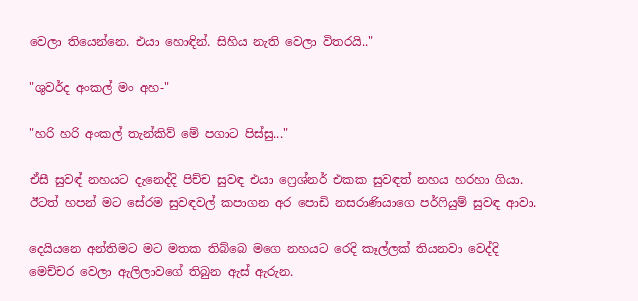වෙලා තියෙන්නෙ. එයා හොඳින්. සිහිය නැති වෙලා විතරයි.."

"ශුවර්ද අංකල් මං අහ-"

"හරි හරි අංකල් තැන්කිව් මේ පගාට පිස්සු..."

ඒසී සුවඳ් නහයට දැනෙද්දි පිච්ච සුවඳ එයා ෆ්‍රෙශ්නර් එකක සුවඳත් නහය හරහා ගියා. ඊටත් හපන් මට සේරම සුවඳවල් කපාගන අර පොඩි නසරාණියාගෙ පර්ෆියුම් සුවඳ ආවා.

දෙයියනෙ අන්තිමට මට මතක තිබ්බෙ මගෙ නහයට රෙදි කෑල්ලක් තියනවා වෙද්දි මෙච්චර වෙලා ඇලිලාවගේ තිබුන ඇස් ඇරුන.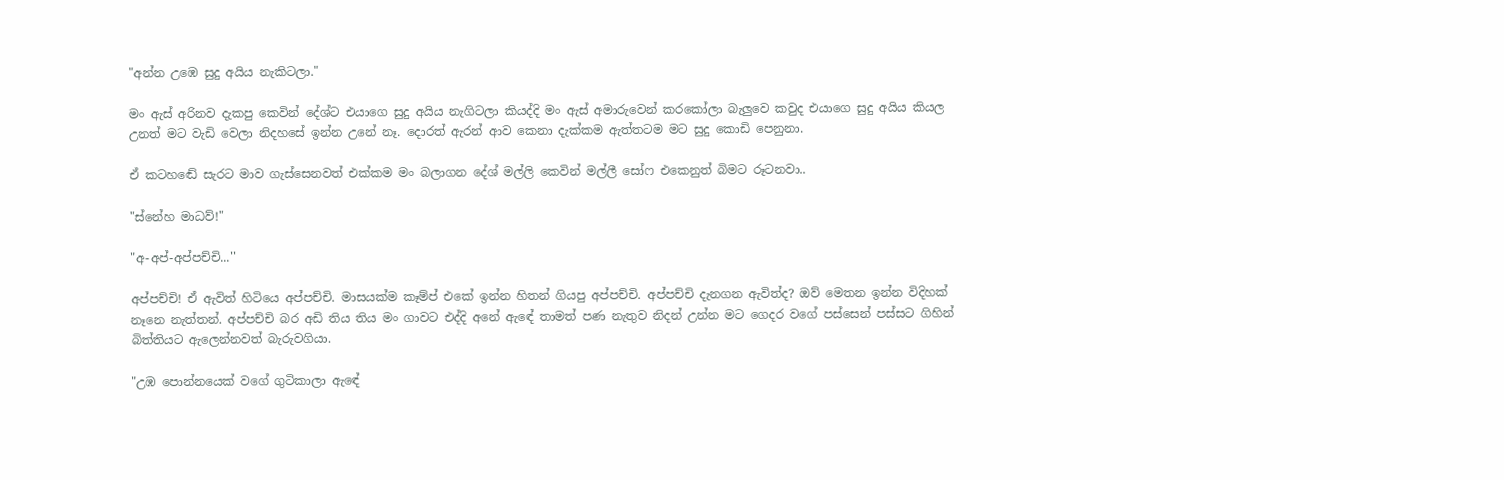"අන්න උඹෙ සුදු අයිය නැකිටලා."

මං ඇස් අරිනව දැකපු කෙවින් දේශ්ට එයාගෙ සුදු අයිය නැගිටලා කියද්දි මං ඇස් අමාරුවෙන් කරකෝලා බැලුවෙ කවුද එයාගෙ සුදු අයිය කියල උනත් මට වැඩි වෙලා නිදහසේ ඉන්න උනේ නෑ. දොරත් ඇරන් ආව කෙනා දැක්කම ඇත්තටම මට සුදු කොඩි පෙනුනා.

ඒ කටහඬේ සැරට මාව ගැස්සෙනවත් එක්කම මං බලාගන දේශ් මල්ලි කෙවින් මල්ලී සෝෆ එකෙනුත් බිමට රූටනවා..

"ස්නේහ මාධව්!"

"අ-අප්-අප්පච්චි...''

අප්පච්චි! ඒ ඇවිත් හිටියෙ අප්පච්චි. මාසයක්ම කෑම්ප් එකේ ඉන්න හිතන් ගියපු අප්පච්චි. අප්පච්චි දැනගන ඇවිත්ද? ඔව් මෙතන ඉන්න විදිහක් නෑනෙ නැත්තන්. අප්පච්චි බර අඩි තිය තිය මං ගාවට එද්දි අනේ ඇඳේ තාමත් පණ නැතුව නිදන් උන්න මට ගෙදර වගේ පස්සෙන් පස්සට ගිහින් බිත්තියට ඇලෙන්නවත් බැරුවගියා.

"උඹ පොන්නයෙක් වගේ ගුටිකාලා ඇඳේ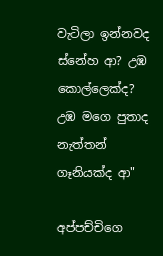වැටිලා ඉන්නවද ස්නේහ ආ? උඹ කොල්ලෙක්ද? උඹ මගෙ පුතාද නැත්තන් ගෑනියක්ද ආ"

අප්පච්චිගෙ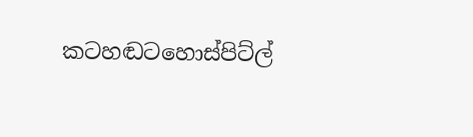කටහඬටහොස්පිට්ල්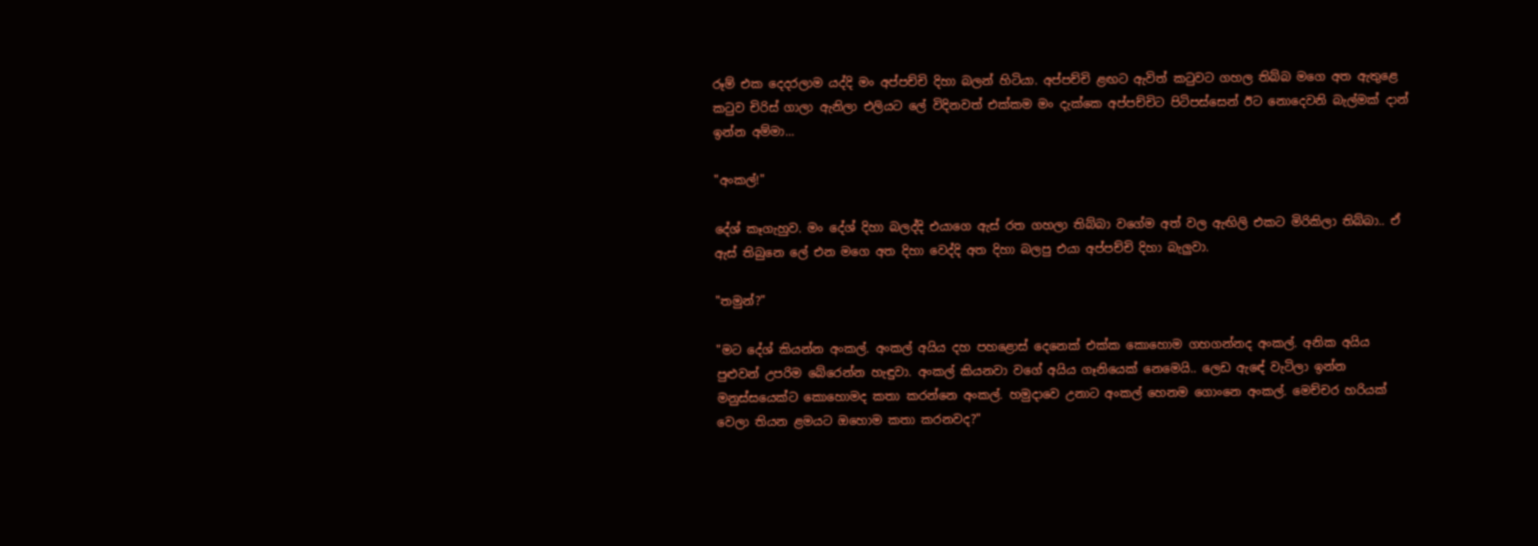රූම් එක දෙදරලාම යද්දි මං අප්පච්චි දිහා බලන් හිටියා. අප්පච්චි ළඟට ඇවිත් කටුවට ගහල තිබ්බ මගෙ අත ඇතුළෙ කටුව චිරිස් ගාලා ඇනිලා එලියට ලේ විදිනවත් එක්කම මං දැක්කෙ අප්පච්චිට පිටිපස්සෙන් ඊට නොදෙවනි බැල්මක් දාන් ඉන්න අම්මා...

"අංකල්!"

දේශ් කෑගැහුව. මං දේශ් දිහා බලද්දි එයාගෙ ඇස් රත ගහලා තිබ්බා වගේම අත් වල ඇඟිලි එකට මිරිකිලා තිබ්බා.. ඒ ඇස් තිබුනෙ ලේ එන මගෙ අත දිහා වෙද්දි අත දිහා බලපු එයා අප්පච්චි දිහා බැලුවා.

"තමුන්?"

"මට දේශ් කියන්න අංකල්. අංකල් අයිය දහ පහළොස් දෙනෙක් එක්ක කොහොම ගහගන්නද අංකල්. අනික අයිය පුළුවන් උපරිම බේරෙන්න හැඳුවා. අංකල් කියනවා වගේ අයිය ගෑනියෙක් නෙමෙයි.. ලෙඩ ඇඳේ වැටිලා ඉන්න මනුස්සයෙක්ට කොහොමද කතා කරන්නෙ අංකල්. හමුදාවෙ උනාට අංකල් හෙනම ගොංනෙ අංකල්. මෙච්චර හරියක් වෙලා තියන ළමයට ඔහොම කතා කරනවද?"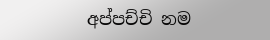අප්පච්චි නම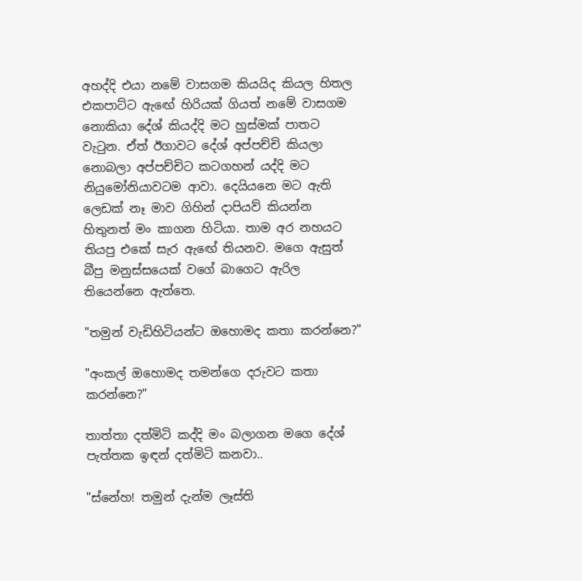අහද්දි එයා නමේ වාසගම කියයිද කියල හිතල එකපාට්ට ඇඟේ හිරියක් ගියත් නමේ වාසගම නොකියා දේශ් කියද්දි මට හුස්මක් පාතට වැටුන. ඒත් ඊගාවට දේශ් අප්පච්චි කියලා නොබලා අප්පච්චිට කටගහන් යද්දි මට නියුමෝනියාවටම ආවා. දෙයියනෙ මට ඇති ලෙඩක් නෑ මාව ගිහින් දාපියව් කියන්න හිතුනත් මං කාගන හිටියා. තාම අර නහයට තියපු එකේ සැර ඇඟේ තියනව. මගෙ ඇසුත් බීපු මනුස්සයෙක් වගේ බාගෙට ඇරිල තියෙන්නෙ ඇත්තෙ.

"තමුන් වැඩිහිටියන්ට ඔහොමද කතා කරන්නෙ?"

"අංකල් ඔහොමද තමන්ගෙ දරුවට කතා කරන්නෙ?"

තාත්තා දත්මිටි කද්දි මං බලාගන මගෙ දේශ් පැත්තක ඉඳන් දත්මිටි කනවා..

"ස්නේහ! තමුන් දැන්ම ලෑස්ති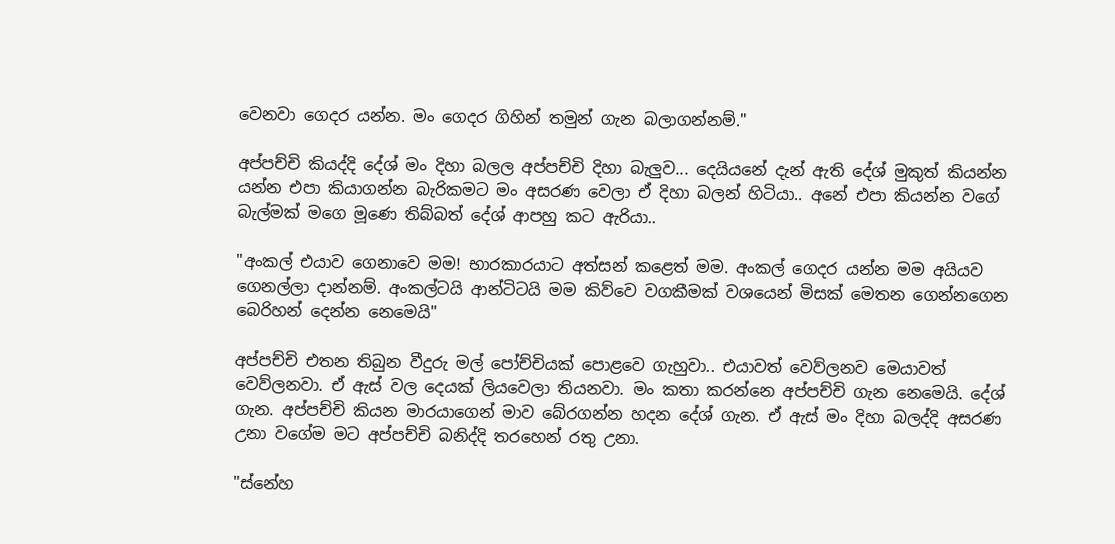වෙනවා ගෙදර යන්න. මං ගෙදර ගිහින් තමුන් ගැන බලාගන්නම්."

අප්පච්චි කියද්දි දේශ් මං දිහා බලල අප්පච්චි දිහා බැලුව... දෙයියනේ දැන් ඇති දේශ් මුකුත් කියන්න යන්න එපා කියාගන්න බැරිකමට මං අසරණ වෙලා ඒ දිහා බලන් හිටියා.. අනේ එපා කියන්න වගේ බැල්මක් මගෙ මූණෙ තිබ්බත් දේශ් ආපහු කට ඇරියා..

"අංකල් එයාව ගෙනාවෙ මම! භාරකාරයාට අත්සන් කළෙත් මම. අංකල් ගෙදර යන්න මම අයියව ගෙනල්ලා දාන්නම්. අංකල්ටයි ආන්ටිටයි මම කිව්වෙ වගකීමක් වශයෙන් මිසක් මෙතන ගෙන්නගෙන බෙරිහන් දෙන්න නෙමෙයි"

අප්පච්චි එතන තිබුන වීදුරු මල් පෝච්චියක් පොළවෙ ගැහුවා.. එයාවත් වෙව්ලනව මෙයාවත් වෙව්ලනවා. ඒ ඇස් වල දෙයක් ලියවෙලා තියනවා. මං කතා කරන්නෙ අප්පච්චි ගැන නෙමෙයි. දේශ් ගැන. අප්පච්චි කියන මාරයාගෙන් මාව බේරගන්න හදන දේශ් ගැන. ඒ ඇස් මං දිහා බලද්දි අසරණ උනා වගේම මට අප්පච්චි බනිද්දි තරහෙන් රතු උනා.

"ස්නේහ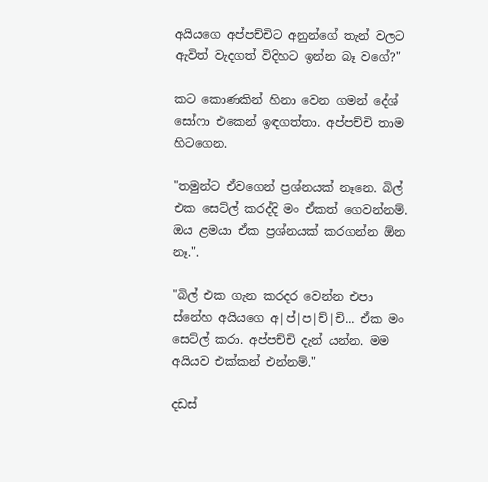අයියගෙ අප්පච්චිට අනුන්ගේ තැන් වලට ඇවිත් වැදගත් විදිහට ඉන්න බෑ වගේ?"

කට කොණකින් හිනා වෙන ගමන් දේශ් සෝෆා එකෙන් ඉඳගත්තා. අප්පච්චි තාම හිටගෙන.

"තමුන්ට ඒවගෙන් ප්‍රශ්නයක් නෑනෙ. බිල් එක සෙට්ල් කරද්දි මං ඒකත් ගෙවන්නම්. ඔය ළමයා ඒක ප්‍රශ්නයක් කරගන්න ඕන නෑ.".

"බිල් එක ගැන කරදර වෙන්න එපා ස්නේහ අයියගෙ අ|ප්|ප|ච්|චි... ඒක මං සෙට්ල් කරා. අප්පච්චි දැන් යන්න. මම අයියව එක්කන් එන්නම්."

දඩස්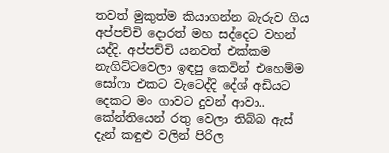තවත් මුකුත්ම කියාගන්න බැරුව ගිය අප්පච්චි දොරත් මහ සද්දෙට වහන් යද්දි. අප්පච්චි යනවත් එක්කම නැගිට්ටවෙලා ඉඳපු කෙවින් එහෙම්ම සෝෆා එකට වැටෙද්දි දේශ් අඩියට දෙකට මං ගාවට දුවන් ආවා.. කේන්තියෙන් රතු වෙලා තිබ්බ ඇස් දැන් කඳුළු වලින් පිරිල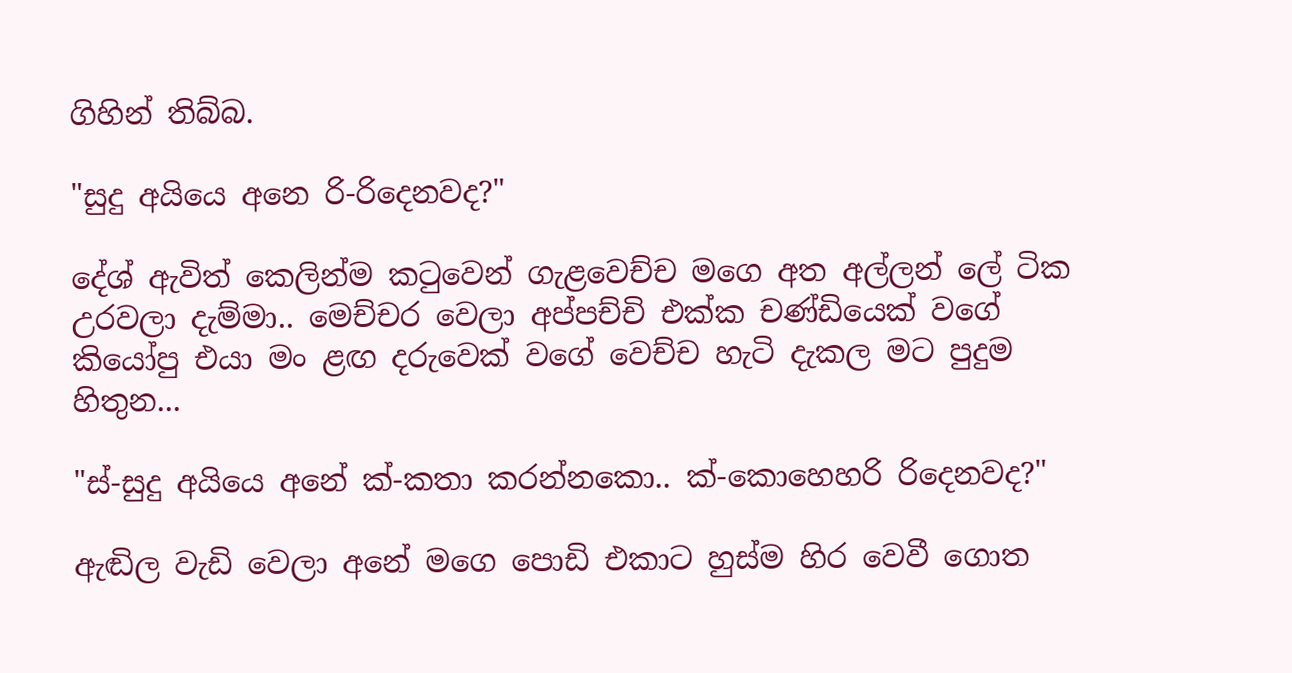ගිහින් තිබ්බ.

"සුදු අයියෙ අනෙ රි-රිදෙනවද?"

දේශ් ඇවිත් කෙලින්ම කටුවෙන් ගැළවෙච්ච මගෙ අත අල්ලන් ලේ ටික උරවලා දැම්මා.. මෙච්චර වෙලා අප්පච්චි එක්ක චණ්ඩියෙක් වගේ කියෝපු එයා මං ළඟ දරුවෙක් වගේ වෙච්ච හැටි දැකල මට පුදුම හිතුන...

"ස්-සුදු අයියෙ අනේ ක්-කතා කරන්නකො.. ක්-කොහෙහරි රිදෙනවද?"

ඇඬිල වැඩි වෙලා අනේ මගෙ පොඩි එකාට හුස්ම හිර වෙවී ගොත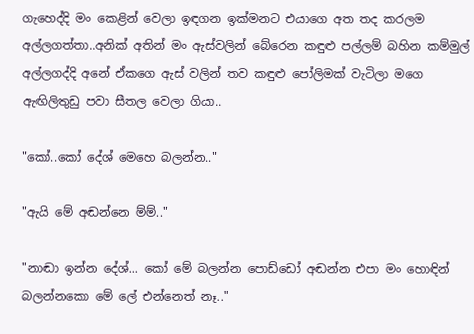ගැහෙද්දි මං කෙළින් වෙලා ඉඳගන ඉක්මනට එයාගෙ අත තද කරලම අල්ලගත්තා..අනික් අතින් මං ඇස්වලින් බේරෙන කඳුළු පල්ලම් බහින කම්මුල් අල්ලගද්දි අනේ ඒකගෙ ඇස් වලින් තව කඳුළු පෝලිමක් වැටිලා මගෙ ඇඟිලිතුඩු පවා සීතල වෙලා ගියා..

"කෝ..කෝ දේශ් මෙහෙ බලන්න.."

"ඇයි මේ අඬන්නෙ ම්ම්.."

"නාඬා ඉන්න දේශ්... කෝ මේ බලන්න පොඩ්ඩෝ අඬන්න එපා මං හොඳින් බලන්නකො මේ ලේ එන්නෙත් නෑ.."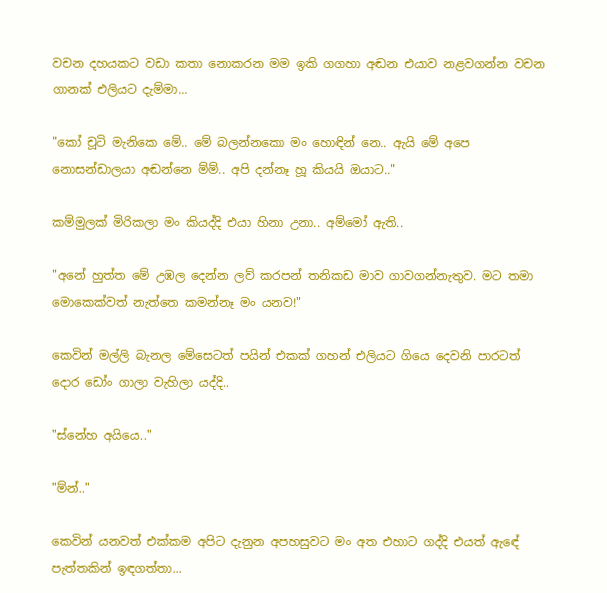වචන දහයකට වඩා කතා නොකරන මම ඉකි ගගහා අඬන එයාව නළවගන්න වචන ගානක් එලියට දැම්මා...

"කෝ චූටි මැනිකෙ මේ.. මේ බලන්නකො මං හොඳින් නෙ.. ඇයි මේ අපෙ නොසන්ඩාලයා අඬන්නෙ ම්ම්.. අපි දන්නෑ හූ කියයි ඔයාට.."

කම්මුලක් මිරිකලා මං කියද්දි එයා හිනා උනා.. අම්මෝ ඇති..

"අනේ හුත්ත මේ උඹල දෙන්න ලව් කරපන් තනිකඩ මාව ගාවගන්නැතුව. මට තමා මොකෙක්වත් නැත්තෙ කමන්නෑ මං යනව!"

කෙවින් මල්ලි බැනල මේසෙටත් පයින් එකක් ගහන් එලියට ගියෙ දෙවනි පාරටත් දොර ඩෝං ගාලා වැහිලා යද්දි..

"ස්නේහ අයියෙ.."

"ම්න්.."

කෙවින් යනවත් එක්කම අපිට දැනුන අපහසුවට මං අත එහාට ගද්දි එයත් ඇඳේ පැත්තකින් ඉඳගත්තා...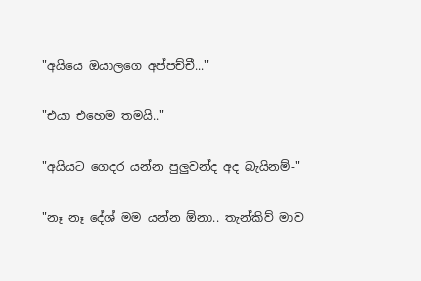"අයියෙ ඔයාලගෙ අප්පච්චී..."

"එයා එහෙම තමයි.."

"අයියට ගෙදර යන්න පුලුවන්ද අද බැයිනම්-"

"නෑ නෑ දේශ් මම යන්න ඕනා.. තැන්කිව් මාව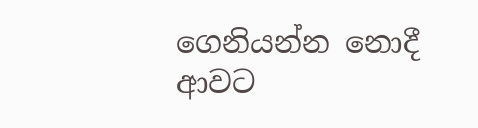ගෙනියන්න නොදී ආවට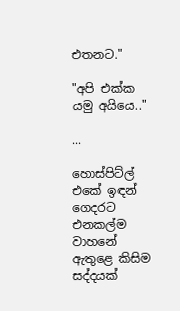එතනට."

"අපි එක්ක යමු අයියෙ.."

...

හොස්පිට්ල් එකේ ඉඳන් ගෙදරට එනකල්ම වාහනේ ඇතුළෙ කිසිම සද්දයක්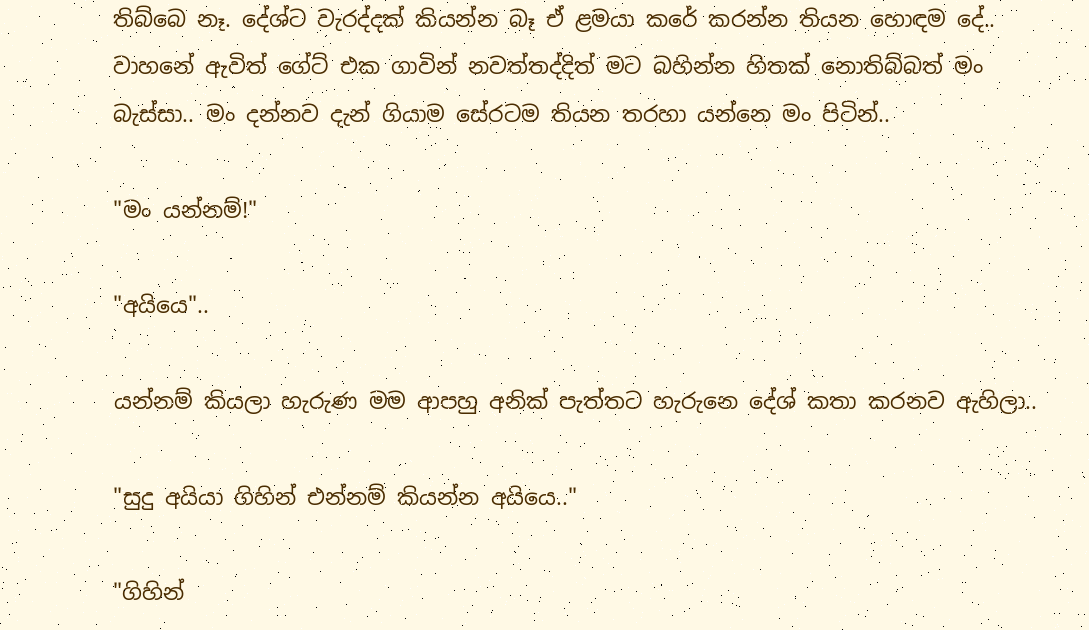තිබ්බෙ නෑ. දේශ්ට වැරද්දක් කියන්න බෑ ඒ ළමයා කරේ කරන්න තියන හොඳම දේ.. වාහනේ ඇවිත් ගේට් එක ගාවින් නවත්තද්දිත් මට බහින්න හිතක් නොතිබ්බත් මං බැස්සා.. මං දන්නව දැන් ගියාම සේරටම තියන තරහා යන්නෙ මං පිටින්..

"මං යන්නම්!"

"අයියෙ"..

යන්නම් කියලා හැරුණ මම ආපහු අනික් පැත්තට හැරුනෙ දේශ් කතා කරනව ඇහිලා..

"සුදු අයියා ගිහින් එන්නම් කියන්න අයියෙ.."

"ගිහින්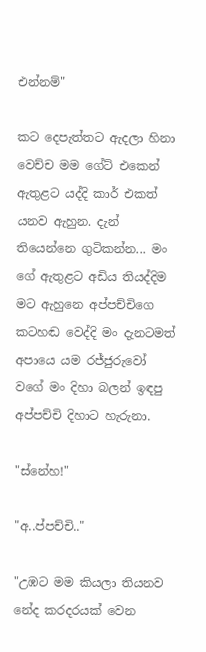එන්නම්"

කට දෙපැත්තට ඇදලා හිනා වෙච්ච මම ගේට් එකෙන් ඇතුළට යද්දි කාර් එකත් යනව ඇහුන. දැන් තියෙන්නෙ ගුටිකන්න... මං ගේ ඇතුළට අඩිය තියද්දිම මට ඇහුනෙ අප්පච්චිගෙ කටහඬ වෙද්දි මං දැනටමත් අපායෙ යම රජ්ජුරුවෝ වගේ මං දිහා බලන් ඉඳපු අප්පච්චි දිහාට හැරුනා.

"ස්නේහ!"

"අ..ප්පච්චි.."

"උඹට මම කියලා තියනව නේද කරදරයක් වෙන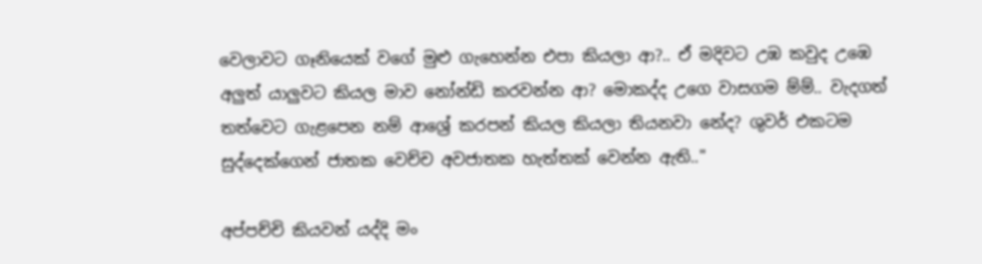වෙලාවට ගෑනියෙක් වගේ මුළු ගැහෙන්න එපා කියලා ආ?.. ඒ මදිවට උඹ කවුද උඹෙ අලුත් යාලුවට කියල මාව නෝන්ඩි කරවන්න ආ? මොකද්ද උගෙ වාසගම ම්ම්.. වැදගත් තත්වෙට ගැළපෙන නම් ආශ්‍රේ කරපන් කියල කියලා තියනවා නේද? ශුවර් එකටම සුද්දෙක්ගෙන් ජාතක වෙච්ච අවජාතක හැත්තක් වෙන්න ඇති.."

අප්පච්චි කියවන් යද්දි මං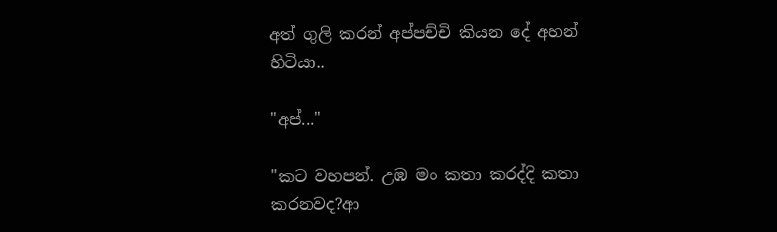අත් ගුලි කරන් අප්පච්චි කියන දේ අහන් හිටියා..

"අප්..."

"කට වහපන්. උඹ මං කතා කරද්දි කතා කරනවද?ආ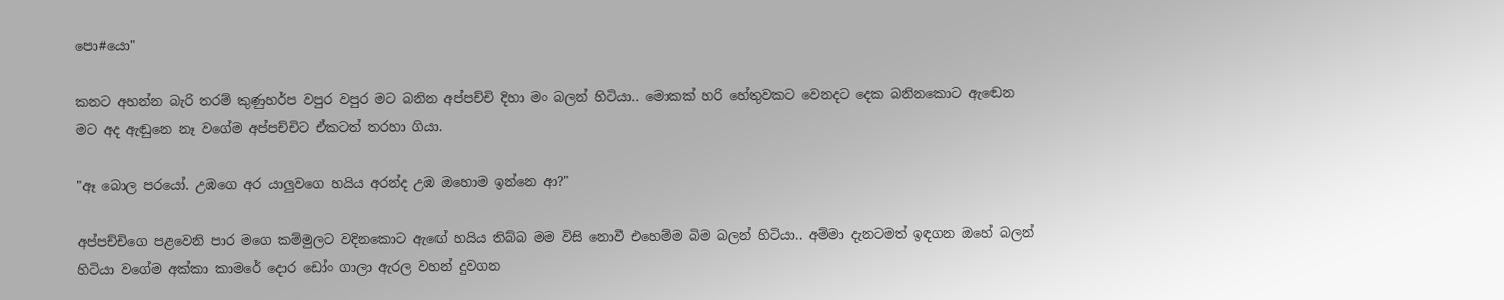පො#යො"

කනට අහන්න බැරි තරම් කුණුහර්ප වපුර වපුර මට බනින අප්පච්චි දිහා මං බලන් හිටියා.. මොකක් හරි හේතුවකට වෙනදට දෙක බනිනකොට ඇඬෙන මට අද ඇඬුනෙ නෑ වගේම අප්පච්චිට ඒකටත් තරහා ගියා.

"ඈ බොල පරයෝ. උඹගෙ අර යාලුවගෙ හයිය අරන්ද උඹ ඔහොම ඉන්නෙ ආ?"

අප්පච්චිගෙ පළවෙනි පාර මගෙ කම්මුලට වදිනකොට ඇඟේ හයිය තිබ්බ මම විසි නොවී එහෙම්ම බිම බලන් හිටියා.. අම්මා දැනටමත් ඉඳගන ඔහේ බලන් හිටියා වගේම අක්කා කාමරේ දොර ඩෝං ගාලා ඇරල වහන් දුවගන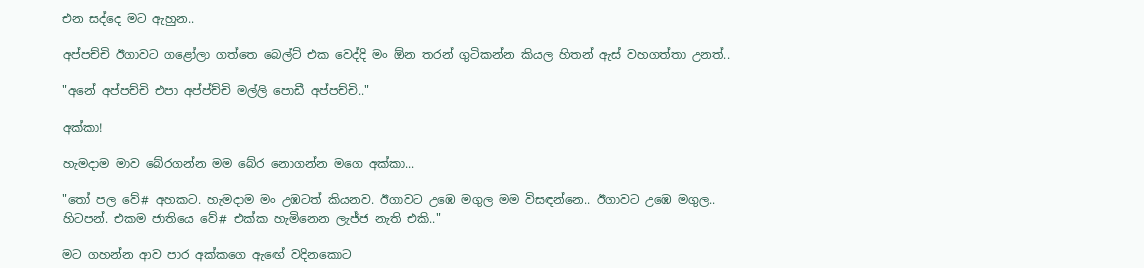එන සද්දෙ මට ඇහුන..

අප්පච්චි ඊගාවට ගළෝලා ගත්තෙ බෙල්ට් එක වෙද්දි මං ඕන තරන් ගුටිකන්න කියල හිතන් ඇස් වහගත්තා උනත්..

"අනේ අප්පච්චි එපා අප්ප්ච්චි මල්ලි පොඩී අප්පච්චි.."

අක්කා!

හැමදාම මාව බේරගන්න මම බේර නොගන්න මගෙ අක්කා...

"තෝ පල වේ# අහකට. හැමදාම මං උඹටත් කියනව. ඊගාවට උඹෙ මගුල මම විසඳන්නෙ.. ඊගාවට උඹෙ මගුල.. හිටපන්. එකම ජාතියෙ වේ# එක්ක හැමිනෙන ලැජ්ජ නැති එකි.."

මට ගහන්න ආව පාර අක්කගෙ ඇඟේ වදිනකොට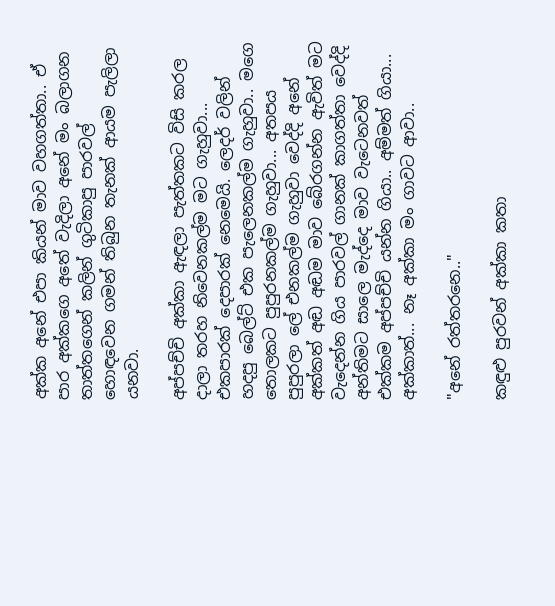අක්ක අනේ එපා කියන් මාව වහගත්තා.. ඒ පාර අක්කගෙ අතේ වැදිලා අනේ මං බලාගන තාත්තගෙන් කලින් ගුටිකාපු පාරවල් හොඳවෙන ගමන් තිබුන තැනක් ආයම පැලිලා යනවා.

අප්පච්චි අක්කා ඇඳලා පැත්තකට විසි කරල දාලා තරහ නිවෙනකල්ම මට ගැහුවා... එකපාරක් දෙපාරක් නෙමෙයි. ලෙදර් වලින් හදපු බෙල්ට් එක පැලෙනකල්ම ගැහුවා.. මගෙ තොලකට පුපුරනකල්ම ගැහුවා... අතපය පුපුරලා ලේ එනකල්ම ගැහුවා වෙද්දි අනේ අක්කත් අඬ අඬම මාව බේරගන්න ඇවිත් මට වැදෙන්න ගිය පාරවල් ගානක් කාගත්තා වෙද්දි අන්තිමට සාලෙ මැද්දෙ මාව වැටෙනවත් එක්කම අප්පච්චි යන්න ගියා.. අම්මත් ගියා... අක්කාත්... නෑ අක්කා මං ගාවට ආවා..

"අනේ රත්තරනෙ.."

කඳුළු පුරවන් අක්කා කතා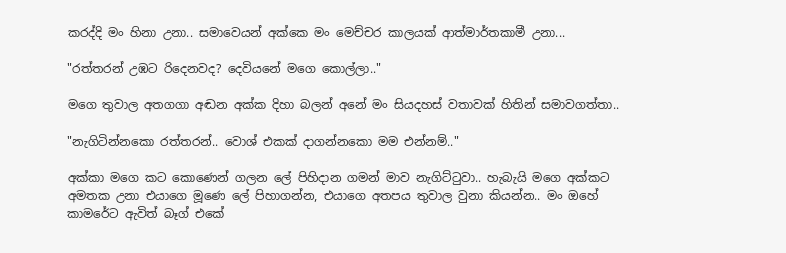කරද්දි මං හිනා උනා.. සමාවෙයන් අක්කෙ මං මෙච්චර කාලයක් ආත්මාර්තකාමී උනා...

"රත්තරන් උඹට රිදෙනවද? දෙවියනේ මගෙ කොල්ලා.."

මගෙ තුවාල අතගගා අඬන අක්ක දිහා බලන් අනේ මං සියදහස් වතාවක් හිතින් සමාවගත්තා..

"නැගිටින්නකො රත්තරන්.. වොශ් එකක් දාගන්නකො මම එන්නම්.."

අක්කා මගෙ කට කොණෙන් ගලන ලේ පිහිදාන ගමන් මාව නැගිට්ටුවා.. හැබැයි මගෙ අක්කට අමතක උනා එයාගෙ මූණෙ ලේ පිහාගන්න, එයාගෙ අතපය තුවාල වුනා කියන්න.. මං ඔහේ කාමරේට ඇවිත් බෑග් එකේ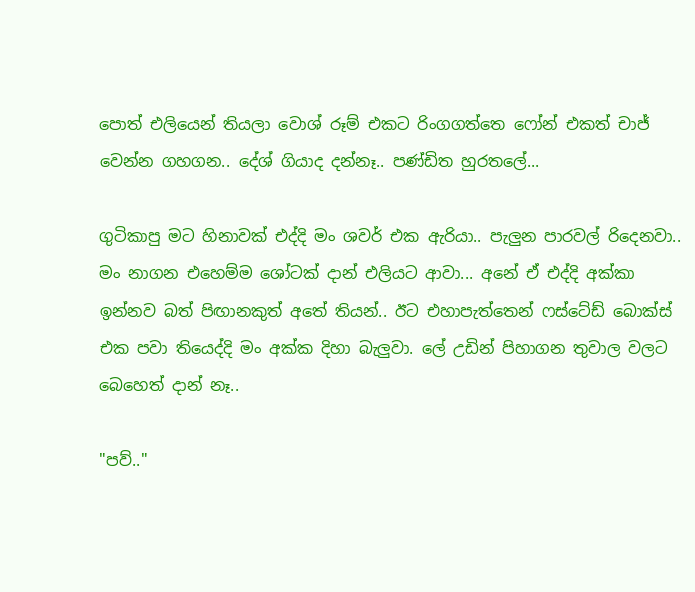පොත් එලියෙන් තියලා වොශ් රූම් එකට රිංගගත්තෙ ෆෝන් එකත් චාජ් වෙන්න ගහගන.. දේශ් ගියාද දන්නෑ.. පණ්ඩිත හුරතලේ...

ගුටිකාපු මට හිනාවක් එද්දි මං ශවර් එක ඇරියා.. පැලුන පාරවල් රිදෙනවා.. මං නාගන එහෙම්ම ශෝටක් දාන් එලියට ආවා... අනේ ඒ එද්දි අක්කා ඉන්නව බත් පිඟානකුත් අතේ තියන්.. ඊට එහාපැත්තෙන් ෆස්ටේඩ් බොක්ස් එක පවා තියෙද්දි මං අක්ක දිහා බැලුවා. ලේ උඩින් පිහාගන තුවාල වලට බෙහෙත් දාන් නෑ..

"පව්.."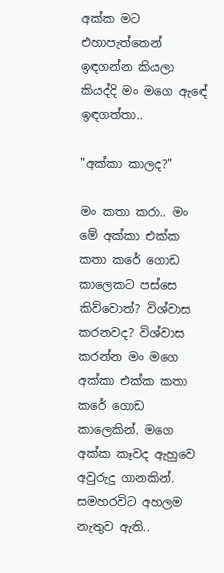අක්ක මට එහාපැත්තෙන් ඉඳගන්න කියලා කියද්දි මං මගෙ ඇඳේ ඉඳගත්තා..

"අක්කා කාලද?"

මං කතා කරා.. මං මේ අක්කා එක්ක කතා කරේ ගොඩ කාලෙකට පස්සෙ කිව්වොත්? විශ්වාස කරනවද? විශ්වාස කරන්න මං මගෙ අක්කා එක්ක කතා කරේ ගොඩ කාලෙකින්. මගෙ අක්ක කෑවද ඇහුවෙ අවුරුදු ගානකින්. සමහරවිට අහලම නැතුව ඇති..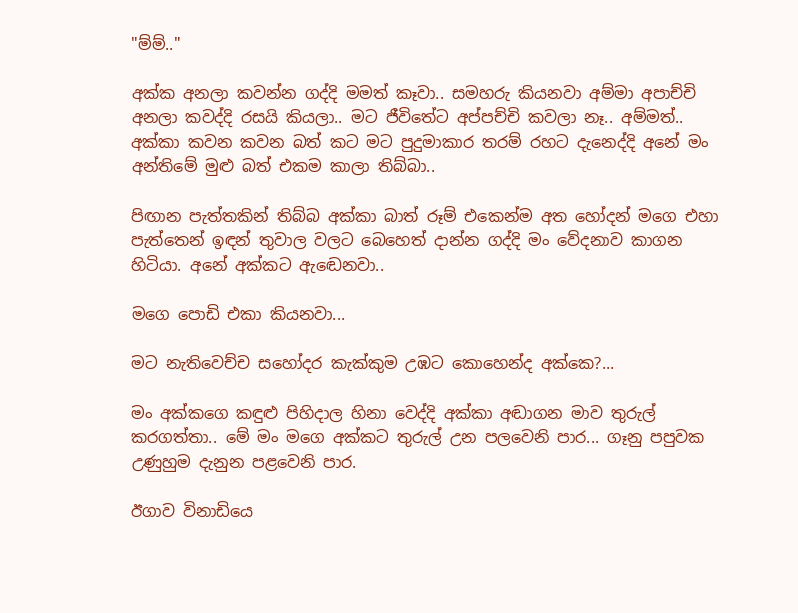"ම්ම්.."

අක්ක අනලා කවන්න ගද්දි මමත් කෑවා.. සමහරු කියනවා අම්මා අපාච්චි අනලා කවද්දි රසයි කියලා.. මට ජීවිතේට අප්පච්චි කවලා නෑ.. අම්මත්.. අක්කා කවන කවන බත් කට මට පුදුමාකාර තරම් රහට දැනෙද්දි අනේ මං අන්තිමේ මුළු බත් එකම කාලා තිබ්බා..

පිඟාන පැත්තකින් තිබ්බ අක්කා බාත් රූම් එකෙන්ම අත හෝදන් මගෙ එහා පැත්තෙන් ඉඳන් තුවාල වලට බෙහෙත් දාන්න ගද්දි මං වේදනාව කාගන හිටියා. අනේ අක්කට ඇඬෙනවා..

මගෙ පොඩි එකා කියනවා...

මට නැතිවෙච්ච සහෝදර කැක්කුම උඹට කොහෙන්ද අක්කෙ?...

මං අක්කගෙ කඳුළු පිහිදාල හිනා වෙද්දි අක්කා අඬාගන මාව තුරුල් කරගත්තා.. මේ මං මගෙ අක්කට තුරුල් උන පලවෙනි පාර... ගෑනු පපුවක උණුහුම දැනුන පළවෙනි පාර.

ඊගාව විනාඩියෙ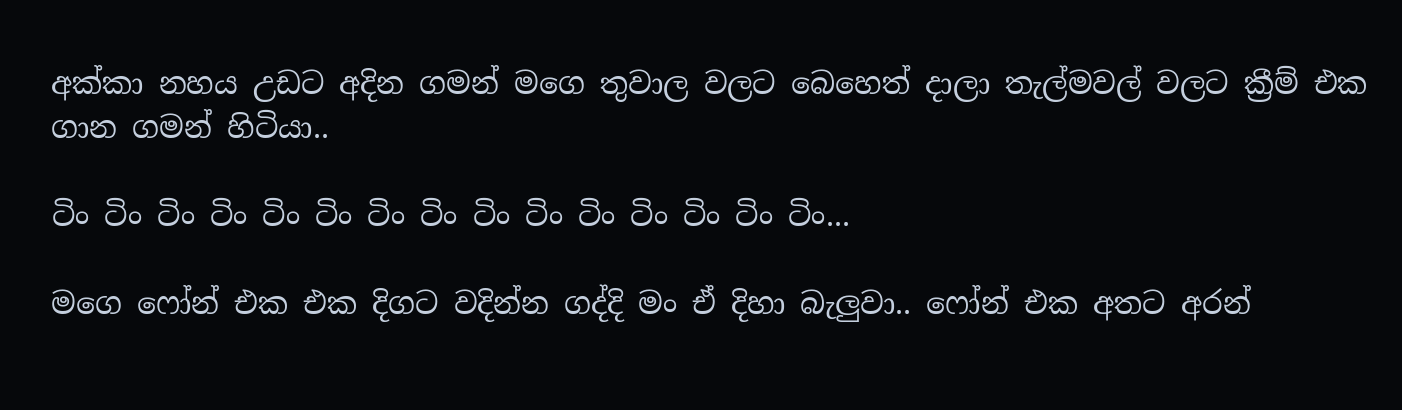අක්කා නහය උඩට අදින ගමන් මගෙ තුවාල වලට බෙහෙත් දාලා තැල්මවල් වලට ක්‍රීම් එක ගාන ගමන් හිටියා..

ටිං ටිං ටිං ටිං ටිං ටිං ටිං ටිං ටිං ටිං ටිං ටිං ටිං ටිං ටිං...

මගෙ ෆෝන් එක එක දිගට වදින්න ගද්දි මං ඒ දිහා බැලුවා.. ෆෝන් එක අතට අරන්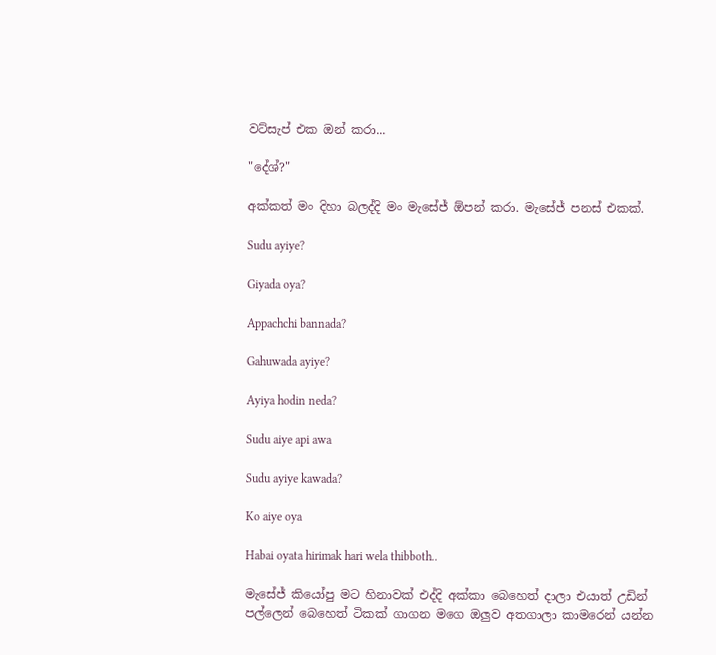වට්සැප් එක ඔන් කරා...

"දේශ්?"

අක්කත් මං දිහා බලද්දි මං මැසේජ් ඕපන් කරා. මැසේජ් පනස් එකක්.

Sudu ayiye?

Giyada oya?

Appachchi bannada?

Gahuwada ayiye?

Ayiya hodin neda?

Sudu aiye api awa

Sudu ayiye kawada?

Ko aiye oya

Habai oyata hirimak hari wela thibboth..

මැසේජ් කියෝපු මට හිනාවක් එද්දි අක්කා බෙහෙත් දාලා එයාත් උඩින් පල්ලෙන් බෙහෙත් ටිකක් ගාගන මගෙ ඔලුව අතගාලා කාමරෙන් යන්න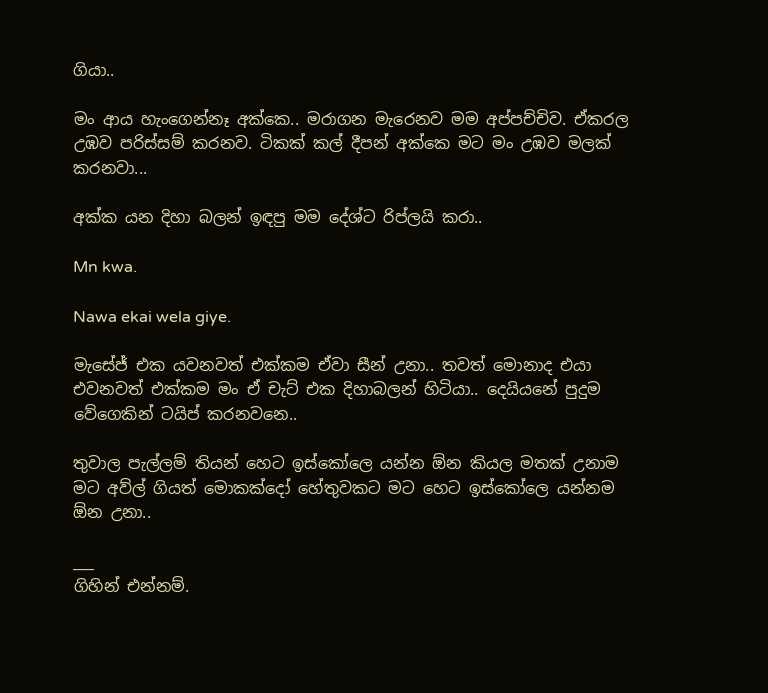ගියා..

මං ආය හැංගෙන්නෑ අක්කෙ.. මරාගන මැරෙනව මම අප්පච්චිව. ඒකරල උඹව පරිස්සම් කරනව. ටිකක් කල් දීපන් අක්කෙ මට මං උඹව මලක් කරනවා...

අක්ක යන දිහා බලන් ඉඳපු මම දේශ්ට රිප්ලයි කරා..

Mn kwa.

Nawa ekai wela giye.

මැසේජ් එක යවනවත් එක්කම ඒවා සීන් උනා.. තවත් මොනාද එයා එවනවත් එක්කම මං ඒ චැට් එක දිහාබලන් හිටියා.. දෙයියනේ පුදුම වේගෙකින් ටයිප් කරනවනෙ..

තුවාල පැල්ලම් තියන් හෙට ඉස්කෝලෙ යන්න ඕන කියල මතක් උනාම මට අව්ල් ගියත් මොකක්දෝ හේතුවකට මට හෙට ඉස්කෝලෙ යන්නම ඕන උනා..

___
ගිහින් එන්නම්.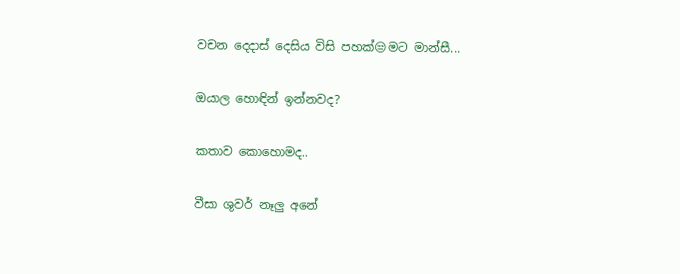වචන දෙදාස් දෙසිය විසි පහක්😒මට මාන්සී...

ඔයාල හොඳින් ඉන්නවද?

කතාව කොහොමද..

වීසා ශුවර් නෑලු අනේ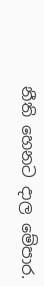නීති හෙනට දාල මේපාර.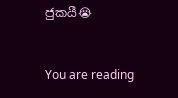ජුකයී😭


You are reading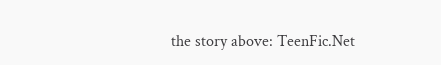the story above: TeenFic.Net